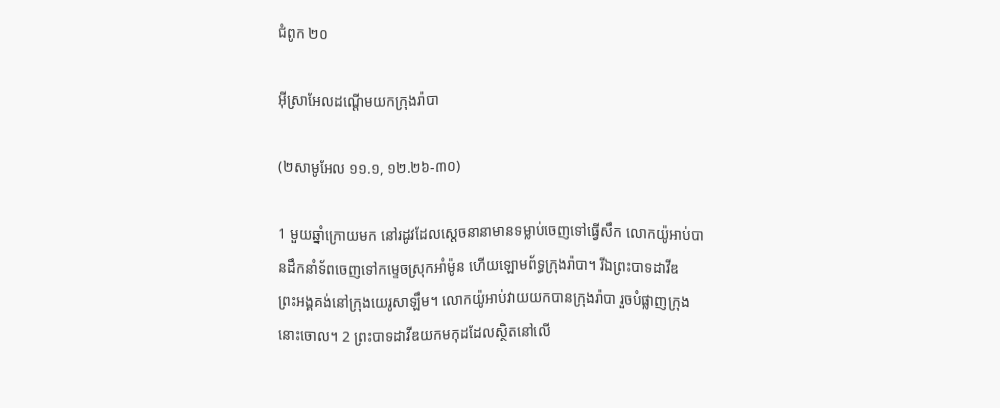ជំពូក ២០

អ៊ីស្រា‌អែលដណ្ដើមយកក្រុងរ៉ាបា

(២សាមូអែល ១១.១, ១២.២៦-៣០)

1 មួយឆ្នាំក្រោយមក នៅរដូវដែលស្តេចនានាមានទម្លាប់ចេញទៅធ្វើសឹក លោកយ៉ូអាប់បានដឹកនាំទ័ពចេញទៅកម្ទេចស្រុកអាំម៉ូន ហើយឡោម‌ព័ទ្ធក្រុងរ៉ាបា។ រីឯព្រះ‌បាទដាវីឌ ព្រះ‌អង្គគង់នៅក្រុងយេរូ‌សាឡឹម។ លោកយ៉ូអាប់វាយយកបានក្រុងរ៉ាបា រួចបំផ្លាញក្រុងនោះចោល។ 2 ព្រះ‌បាទដាវីឌយកមកុដដែលស្ថិតនៅលើ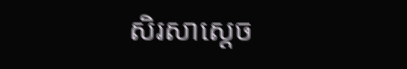សិរសាស្តេច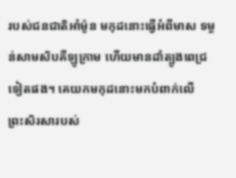របស់ជនជាតិអាំម៉ូន មកុដនោះធ្វើអំពីមាស ទម្ងន់សាម‌សិបគីឡូ‌ក្រាម ហើយមានដាំត្បូងពេជ្រទៀតផង។ គេយកមកុដនោះមកបំពាក់លើព្រះ‌សិរសារបស់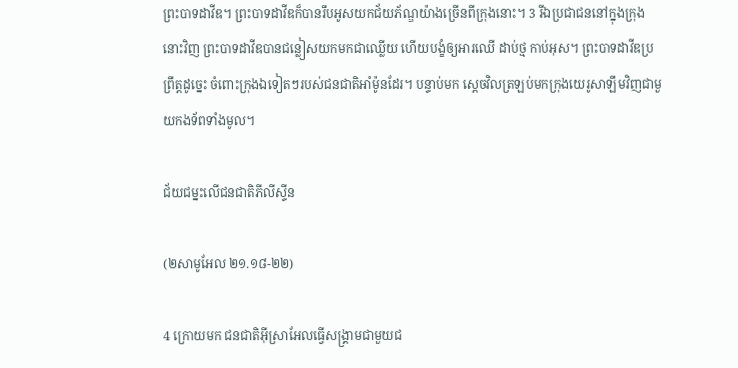ព្រះ‌បាទដាវីឌ។ ព្រះ‌បាទដាវីឌក៏បានរឹបអូសយកជ័យ‌ភ័ណ្ឌយ៉ាងច្រើនពីក្រុងនោះ។ 3 រីឯប្រជាជននៅក្នុងក្រុងនោះវិញ ព្រះ‌បាទដាវីឌបានជន្លៀសយកមកជាឈ្លើយ ហើយបង្ខំឲ្យអារឈើ ដាប់ថ្ម កាប់អុស។ ព្រះ‌បាទដាវីឌប្រព្រឹត្តដូច្នេះ ចំពោះក្រុងឯទៀតៗរបស់ជនជាតិអាំម៉ូនដែរ។ បន្ទាប់មក ស្តេចវិលត្រឡប់មកក្រុងយេរូ‌សាឡឹមវិញជាមួយកង‌ទ័ពទាំងមូល។

ជ័យ‌ជម្នះលើជនជាតិភីលីស្ទីន

(២សាមូអែល ២១.១៨-២២)

4 ក្រោយមក ជនជាតិអ៊ីស្រា‌អែលធ្វើសង្គ្រាមជាមួយជ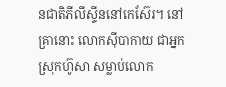នជាតិភីលីស្ទីននៅកេស៊ែរ។ នៅគ្រានោះ លោកស៊ីបាកាយ ជាអ្នកស្រុកហ៊ូសា សម្លាប់លោក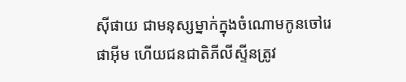ស៊ីផាយ ជាមនុស្សម្នាក់ក្នុងចំណោមកូនចៅរេផាអ៊ីម ហើយជនជាតិភីលីស្ទីនត្រូវ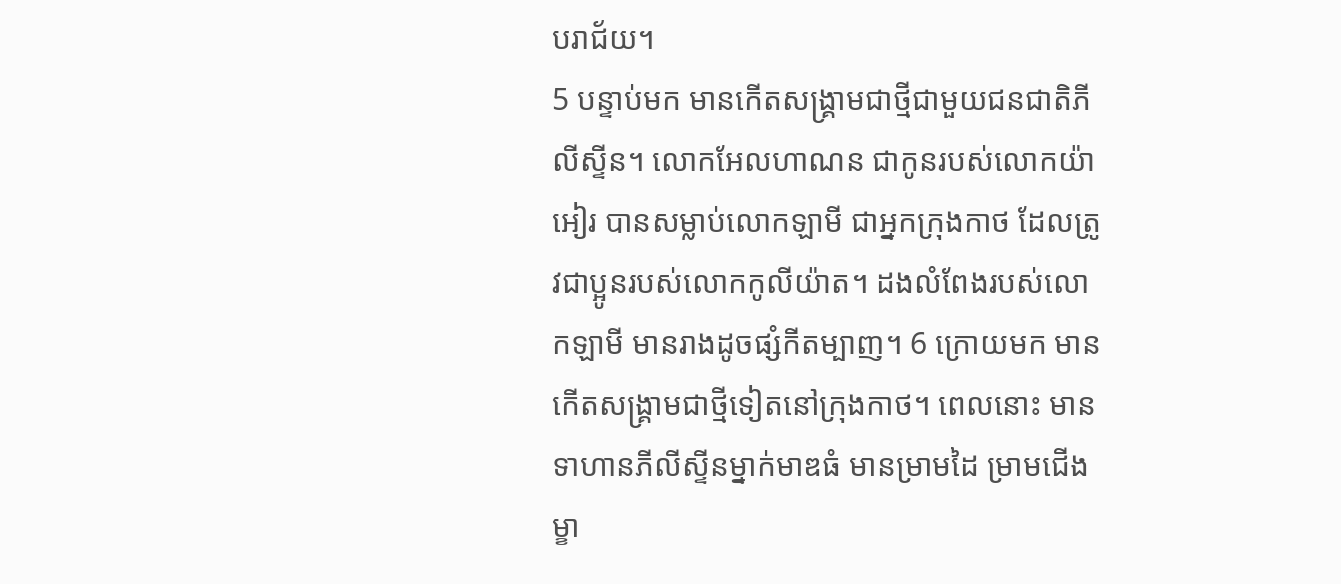បរា‌ជ័យ។
5 បន្ទាប់មក មានកើតសង្គ្រាមជាថ្មីជាមួយជនជាតិភីលីស្ទីន។ លោកអែល‌ហាណន ជាកូនរបស់លោកយ៉ាអៀរ បានសម្លាប់លោកឡាមី ជាអ្នកក្រុងកាថ ដែលត្រូវជាប្អូនរបស់លោកកូលី‌យ៉ាត។ ដងលំពែងរបស់លោកឡាមី មានរាងដូចផ្សំកី‌តម្បាញ។ 6 ក្រោយមក មានកើតសង្គ្រាមជាថ្មីទៀតនៅក្រុងកាថ។ ពេលនោះ មានទាហានភីលីស្ទីនម្នាក់មាឌធំ មានម្រាមដៃ ម្រាមជើង ម្ខា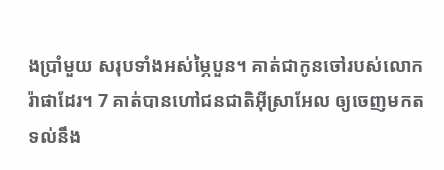ងប្រាំ‌មួយ សរុបទាំងអស់ម្ភៃបួន។ គាត់ជាកូនចៅរបស់លោករ៉ាផាដែរ។ 7 គាត់បានហៅជនជាតិអ៊ីស្រា‌អែល ឲ្យចេញមកតទល់នឹង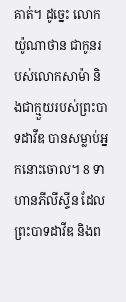គាត់។ ដូច្នេះ លោកយ៉ូណាថាន ជាកូនរបស់លោកសាម៉ា និងជាក្មួយរបស់ព្រះ‌បាទដាវីឌ បានសម្លាប់អ្នកនោះចោល។ 8 ទាហានភីលីស្ទីន ដែលព្រះ‌បាទដាវីឌ និងព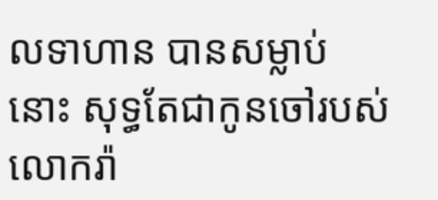ល‌ទាហាន បានសម្លាប់នោះ សុទ្ធតែជាកូនចៅរបស់លោករ៉ា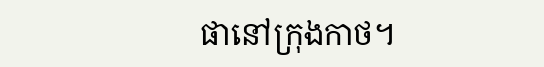ផានៅក្រុងកាថ។